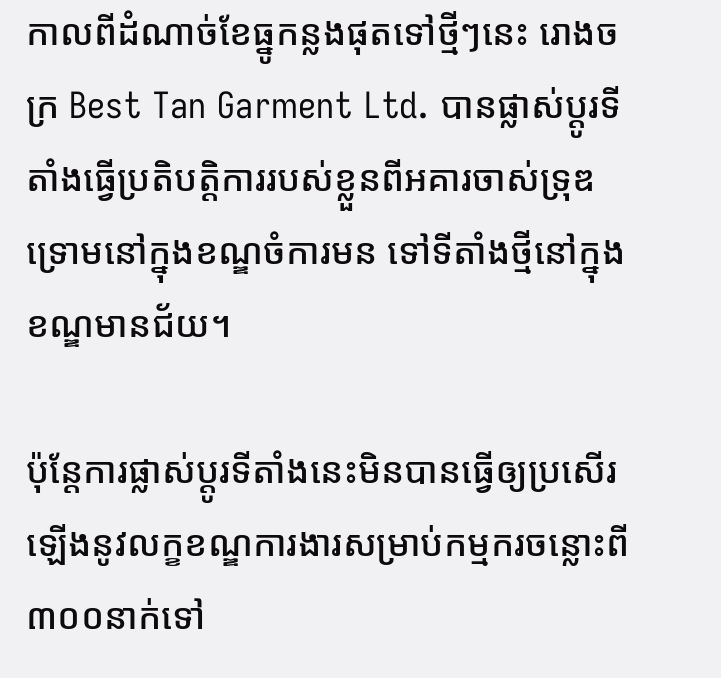កាលពីដំណាច់ខែធ្នូកន្លងផុតទៅថ្មីៗនេះ រោងចក្រ Best Tan Garment Ltd. បានផ្លាស់ប្ដូរទីតាំងធ្វើប្រតិបត្តិការរបស់ខ្លួនពីអគារចាស់ទ្រុឌទ្រោមនៅក្នុងខណ្ឌចំការមន ទៅទីតាំងថ្មីនៅក្នុងខណ្ឌមានជ័យ។

ប៉ុន្តែការផ្លាស់ប្ដូរទីតាំងនេះមិនបានធ្វើឲ្យប្រសើរឡើងនូវលក្ខខណ្ឌការងារសម្រាប់កម្មករចន្លោះពី៣០០នាក់ទៅ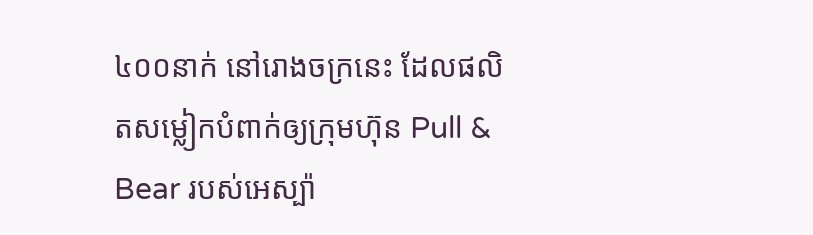៤០០នាក់ នៅរោងចក្រនេះ ដែលផលិតសម្លៀកបំពាក់ឲ្យក្រុមហ៊ុន Pull & Bear របស់អេស្ប៉ា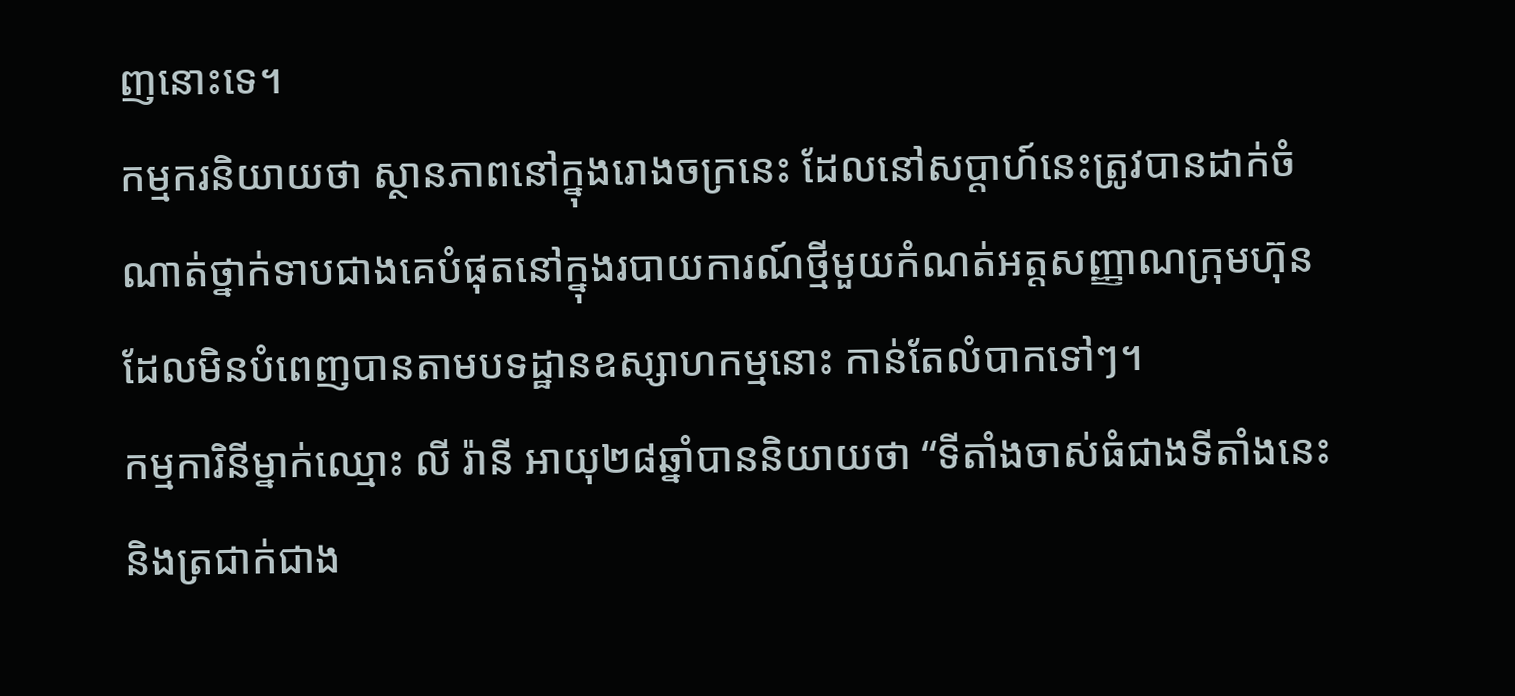ញនោះទេ។
កម្មករនិយាយថា ស្ថានភាពនៅក្នុងរោងចក្រនេះ ដែលនៅសប្ដាហ៍នេះត្រូវបានដាក់ចំណាត់ថ្នាក់ទាបជាងគេបំផុតនៅក្នុងរបាយការណ៍ថ្មីមួយកំណត់អត្តសញ្ញាណក្រុមហ៊ុនដែលមិនបំពេញបានតាមបទដ្ឋានឧស្សាហកម្មនោះ កាន់តែលំបាកទៅៗ។
កម្មការិនីម្នាក់ឈ្មោះ លី រ៉ានី អាយុ២៨ឆ្នាំបាននិយាយថា “ទីតាំងចាស់ធំជាងទីតាំងនេះ និងត្រជាក់ជាង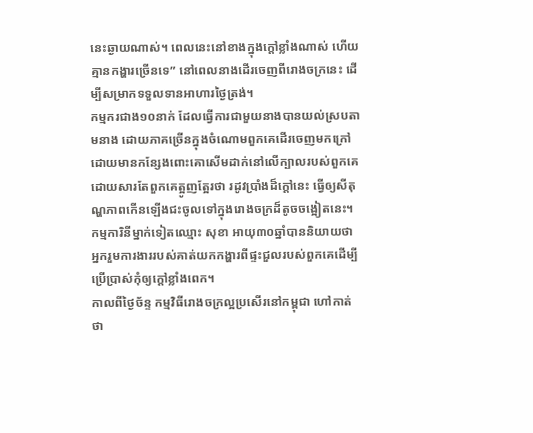នេះឆ្ងាយណាស់។ ពេលនេះនៅខាងក្នុងក្ដៅខ្លាំងណាស់ ហើយគ្មានកង្ហារច្រើនទេ” នៅពេលនាងដើរចេញពីរោងចក្រនេះ ដើម្បីសម្រាកទទួលទានអាហារថ្ងៃត្រង់។
កម្មករជាង១០នាក់ ដែលធ្វើការជាមួយនាងបានយល់ស្របតាមនាង ដោយភាគច្រើនក្នុងចំណោមពួកគេដើរចេញមកក្រៅដោយមានកន្សែងពោះគោសើមដាក់នៅលើក្បាលរបស់ពួកគេ ដោយសារតែពួកគេត្អូញត្អែរថា រដូវប្រាំងដ៏ក្ដៅនេះ ធ្វើឲ្យសីតុណ្ហភាពកើនឡើងជះចូលទៅក្នុងរោងចក្រដ៏តូចចង្អៀតនេះ។
កម្មការិនីម្នាក់ទៀតឈ្មោះ សុខា អាយុ៣០ឆ្នាំបាននិយាយថា អ្នករួមការងាររបស់គាត់យកកង្ហារពីផ្ទះជួលរបស់ពួកគេដើម្បីប្រើប្រាស់កុំឲ្យក្ដៅខ្លាំងពេក។
កាលពីថ្ងៃច័ន្ទ កម្មវិធីរោងចក្រល្អប្រសើរនៅកម្ពុជា ហៅកាត់ថា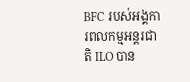BFC របស់អង្គការពលកម្មអន្តរជាតិ ILO បាន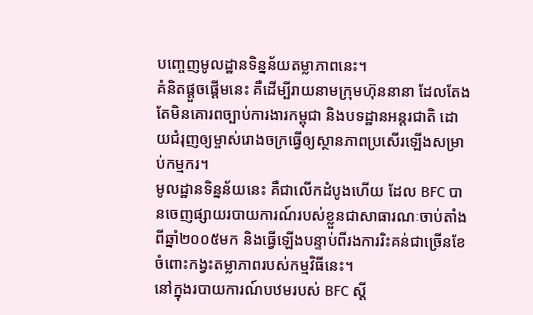បញ្ចេញមូលដ្ឋានទិន្នន័យតម្លាភាពនេះ។
គំនិតផ្ដួចផ្ដើមនេះ គឺដើម្បីរាយនាមក្រុមហ៊ុននានា ដែលតែងតែមិនគោរពច្បាប់ការងារកម្ពុជា និងបទដ្ឋានអន្តរជាតិ ដោយជំរុញឲ្យម្ចាស់រោងចក្រធ្វើឲ្យស្ថានភាពប្រសើរឡើងសម្រាប់កម្មករ។
មូលដ្ឋានទិន្នន័យនេះ គឺជាលើកដំបូងហើយ ដែល BFC បានចេញផ្សាយរបាយការណ៍របស់ខ្លួនជាសាធារណៈចាប់តាំងពីឆ្នាំ២០០៥មក និងធ្វើឡើងបន្ទាប់ពីរងការរិះគន់ជាច្រើនខែចំពោះកង្វះតម្លាភាពរបស់កម្មវិធីនេះ។
នៅក្នុងរបាយការណ៍បឋមរបស់ BFC ស្ដី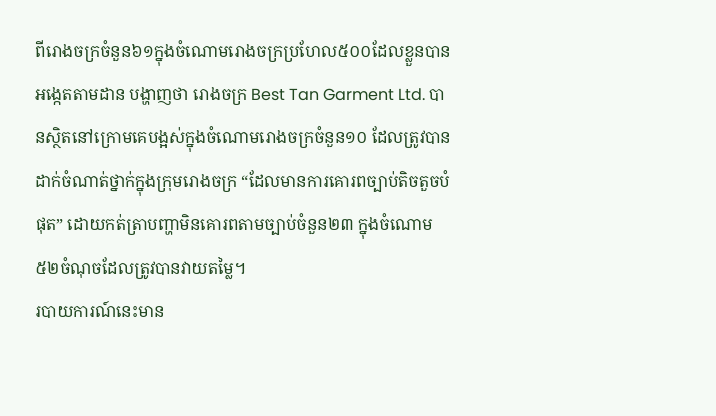ពីរោងចក្រចំនួន៦១ក្នុងចំណោមរោងចក្រប្រហែល៥០០ដែលខ្លួនបានអង្កេតតាមដាន បង្ហាញថា រោងចក្រ Best Tan Garment Ltd. បានស្ថិតនៅក្រោមគេបង្អស់ក្នុងចំណោមរោងចក្រចំនួន១០ ដែលត្រូវបានដាក់ចំណាត់ថ្នាក់ក្នុងក្រុមរោងចក្រ “ដែលមានការគោរពច្បាប់តិចតួចបំផុត” ដោយកត់ត្រាបញ្ហាមិនគោរពតាមច្បាប់ចំនួន២៣ ក្នុងចំណោម៥២ចំណុចដែលត្រូវបានវាយតម្លៃ។
របាយការណ៍នេះមាន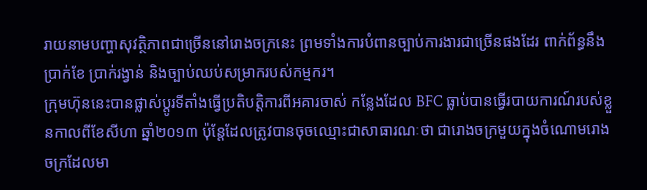រាយនាមបញ្ហាសុវត្ថិភាពជាច្រើននៅរោងចក្រនេះ ព្រមទាំងការបំពានច្បាប់ការងារជាច្រើនផងដែរ ពាក់ព័ន្ធនឹងប្រាក់ខែ ប្រាក់រង្វាន់ និងច្បាប់ឈប់សម្រាករបស់កម្មករ។
ក្រុមហ៊ុននេះបានផ្លាស់ប្ដូរទីតាំងធ្វើប្រតិបត្តិការពីអគារចាស់ កន្លែងដែល BFC ធ្លាប់បានធ្វើរបាយការណ៍របស់ខ្លួនកាលពីខែសីហា ឆ្នាំ២០១៣ ប៉ុន្តែដែលត្រូវបានចុចឈ្មោះជាសាធារណៈថា ជារោងចក្រមួយក្នុងចំណោមរោងចក្រដែលមា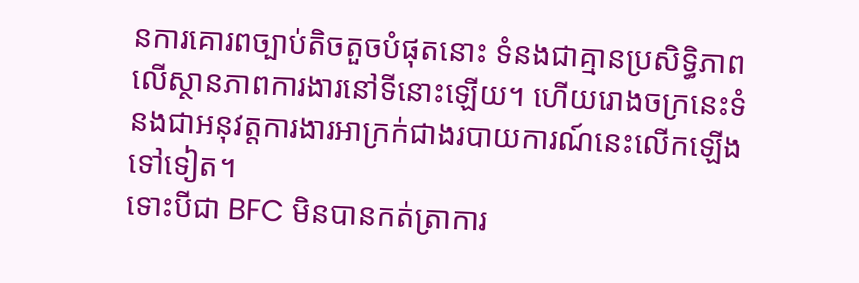នការគោរពច្បាប់តិចតួចបំផុតនោះ ទំនងជាគ្មានប្រសិទ្ធិភាពលើស្ថានភាពការងារនៅទីនោះឡើយ។ ហើយរោងចក្រនេះទំនងជាអនុវត្តការងារអាក្រក់ជាងរបាយការណ៍នេះលើកឡើងទៅទៀត។
ទោះបីជា BFC មិនបានកត់ត្រាការ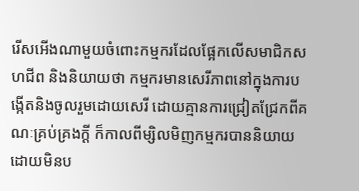រើសអើងណាមួយចំពោះកម្មករដែលផ្អែកលើសមាជិកសហជីព និងនិយាយថា កម្មករមានសេរីភាពនៅក្នុងការបង្កើតនិងចូលរួមដោយសេរី ដោយគ្មានការជ្រៀតជ្រែកពីគណៈគ្រប់គ្រងក្ដី ក៏កាលពីម្សិលមិញកម្មករបាននិយាយដោយមិនប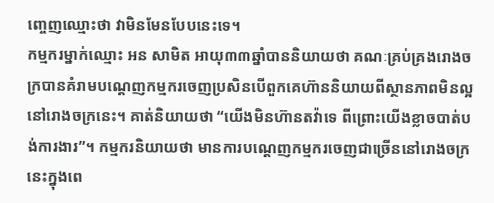ញ្ចេញឈ្មោះថា វាមិនមែនបែបនេះទេ។
កម្មករម្នាក់ឈ្មោះ អន សាមិត អាយុ៣៣ឆ្នាំបាននិយាយថា គណៈគ្រប់គ្រងរោងចក្របានគំរាមបណ្ដេញកម្មករចេញប្រសិនបើពួកគេហ៊ាននិយាយពីស្ថានភាពមិនល្អនៅរោងចក្រនេះ។ គាត់និយាយថា “យើងមិនហ៊ានតវ៉ាទេ ពីព្រោះយើងខ្លាចបាត់បង់ការងារ”។ កម្មករនិយាយថា មានការបណ្ដេញកម្មករចេញជាច្រើននៅរោងចក្រនេះក្នុងពេ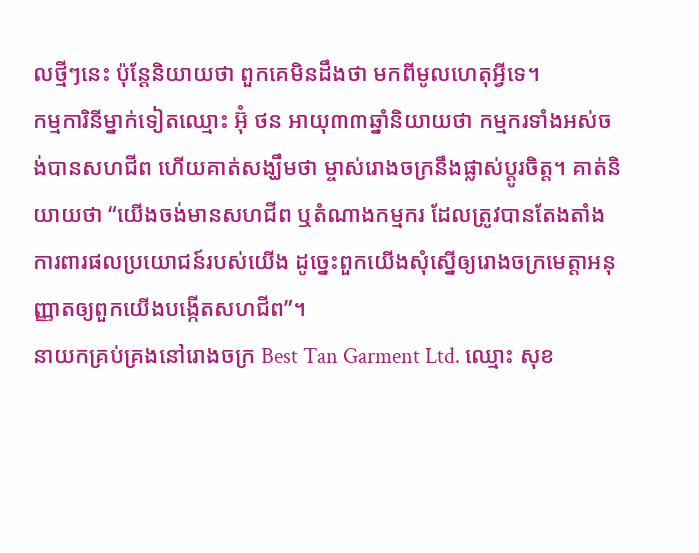លថ្មីៗនេះ ប៉ុន្តែនិយាយថា ពួកគេមិនដឹងថា មកពីមូលហេតុអ្វីទេ។
កម្មការិនីម្នាក់ទៀតឈ្មោះ អ៊ុំ ថន អាយុ៣៣ឆ្នាំនិយាយថា កម្មករទាំងអស់ចង់បានសហជីព ហើយគាត់សង្ឃឹមថា ម្ចាស់រោងចក្រនឹងផ្លាស់ប្ដូរចិត្ត។ គាត់និយាយថា “យើងចង់មានសហជីព ឬតំណាងកម្មករ ដែលត្រូវបានតែងតាំងការពារផលប្រយោជន៍របស់យើង ដូច្នេះពួកយើងសុំស្នើឲ្យរោងចក្រមេត្តាអនុញ្ញាតឲ្យពួកយើងបង្កើតសហជីព”។
នាយកគ្រប់គ្រងនៅរោងចក្រ Best Tan Garment Ltd. ឈ្មោះ សុខ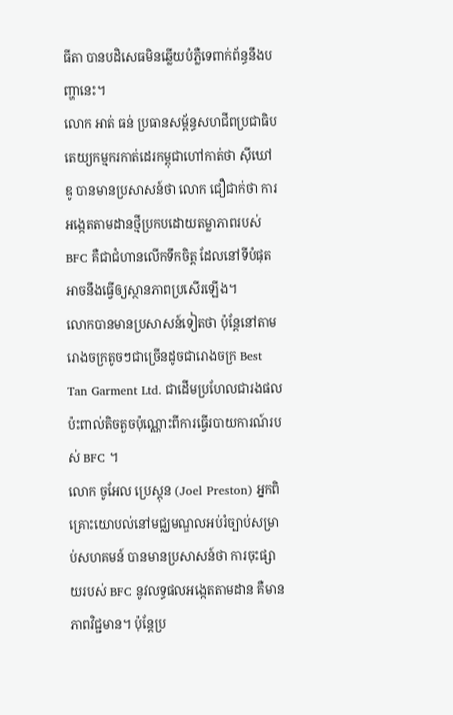ធីតា បានបដិសេធមិនឆ្លើយបំភ្លឺទេពាក់ព័ន្ធនឹងបញ្ហានេះ។
លោក អាត់ ធន់ ប្រធានសម្ព័ន្ធសហជីពប្រជាធិបតេយ្យកម្មករកាត់ដេរកម្ពុជាហៅកាត់ថា ស៊ីឃៅឌូ បានមានប្រសាសន៍ថា លោក ជឿជាក់ថា ការអង្កេតតាមដានថ្មីប្រកបដោយតម្លាភាពរបស់ BFC គឺជាជំហានលើកទឹកចិត្ត ដែលនៅទីបំផុតអាចនឹងធ្វើឲ្យស្ថានភាពប្រសើរឡើង។
លោកបានមានប្រសាសន៍ទៀតថា ប៉ុន្តែនៅតាមរោងចក្រតូចៗជាច្រើនដូចជារោងចក្រ Best Tan Garment Ltd. ជាដើមប្រហែលជារងផលប៉ះពាល់តិចតួចប៉ុណ្ណោះពីការធ្វើរបាយការណ៍របស់ BFC ។
លោក ចូអែល ប្រេស្ដុន (Joel Preston) អ្នកពិគ្រោះយោបល់នៅមជ្ឈមណ្ឌលអប់រំច្បាប់សម្រាប់សហគមន៍ បានមានប្រសាសន៍ថា ការចុះផ្សាយរបស់ BFC នូវលទ្ធផលអង្កេតតាមដាន គឺមានភាពវិជ្ជមាន។ ប៉ុន្តែប្រ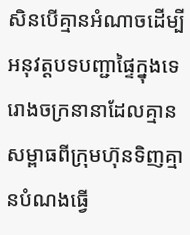សិនបើគ្មានអំណាចដើម្បីអនុវត្តបទបញ្ជាផ្ទៃក្នុងទេ រោងចក្រនានាដែលគ្មានសម្ពាធពីក្រុមហ៊ុនទិញគ្មានបំណងធ្វើ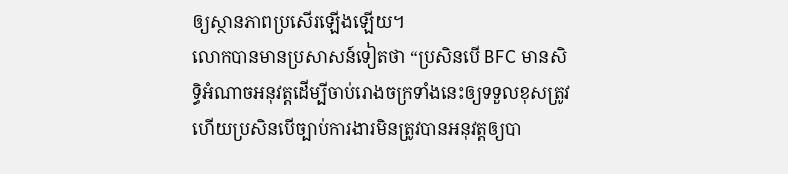ឲ្យស្ថានភាពប្រសើរឡើងឡើយ។
លោកបានមានប្រសាសន៍ទៀតថា “ប្រសិនបើ BFC មានសិទ្ធិអំណាចអនុវត្តដើម្បីចាប់រោងចក្រទាំងនេះឲ្យទទួលខុសត្រូវ ហើយប្រសិនបើច្បាប់ការងារមិនត្រូវបានអនុវត្តឲ្យបា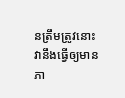នត្រឹមត្រូវនោះ វានឹងធ្វើឲ្យមានភា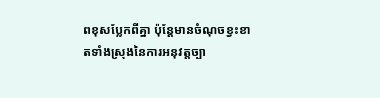ពខុសប្លែកពីគ្នា ប៉ុន្តែមានចំណុចខ្វះខាតទាំងស្រុងនៃការអនុវត្តច្បា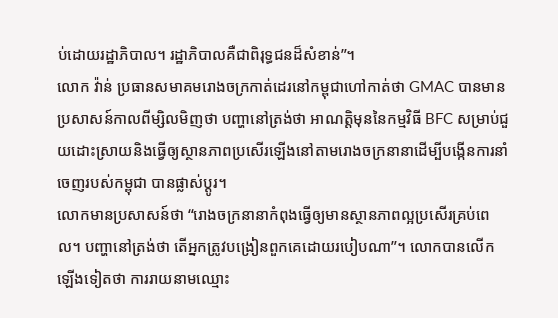ប់ដោយរដ្ឋាភិបាល។ រដ្ឋាភិបាលគឺជាពិរុទ្ធជនដ៏សំខាន់”។
លោក វ៉ាន់ ប្រធានសមាគមរោងចក្រកាត់ដេរនៅកម្ពុជាហៅកាត់ថា GMAC បានមានប្រសាសន៍កាលពីម្សិលមិញថា បញ្ហានៅត្រង់ថា អាណត្តិមុននៃកម្មវិធី BFC សម្រាប់ជួយដោះស្រាយនិងធ្វើឲ្យស្ថានភាពប្រសើរឡើងនៅតាមរោងចក្រនានាដើម្បីបង្កើនការនាំចេញរបស់កម្ពុជា បានផ្លាស់ប្ដូរ។
លោកមានប្រសាសន៍ថា “រោងចក្រនានាកំពុងធ្វើឲ្យមានស្ថានភាពល្អប្រសើរគ្រប់ពេល។ បញ្ហានៅត្រង់ថា តើអ្នកត្រូវបង្រៀនពួកគេដោយរបៀបណា”។ លោកបានលើកឡើងទៀតថា ការរាយនាមឈ្មោះ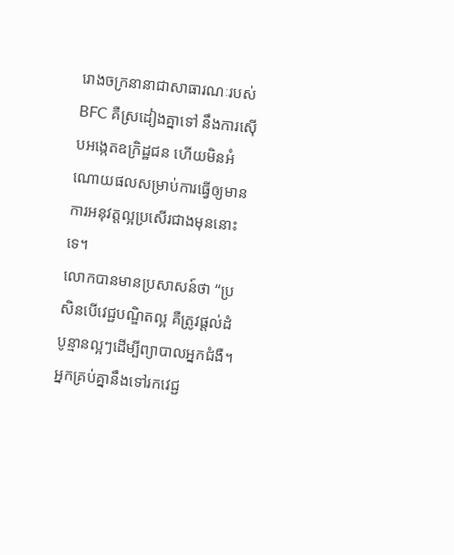រោងចក្រនានាជាសាធារណៈរបស់ BFC គឺស្រដៀងគ្នាទៅ នឹងការស៊ើបអង្កេតឧក្រិដ្ឋជន ហើយមិនអំណោយផលសម្រាប់ការធ្វើឲ្យមានការអនុវត្តល្អប្រសើរជាងមុននោះទេ។
លោកបានមានប្រសាសន៍ថា “ប្រសិនបើវេជ្ជបណ្ឌិតល្អ គឺត្រូវផ្ដល់ដំបូន្មានល្អៗដើម្បីព្យាបាលអ្នកជំងឺ។ អ្នកគ្រប់គ្នានឹងទៅរកវេជ្ជ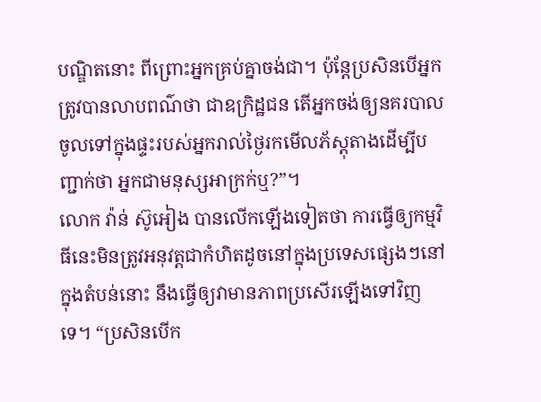បណ្ឌិតនោះ ពីព្រោះអ្នកគ្រប់គ្នាចង់ជា។ ប៉ុន្តែប្រសិនបើអ្នកត្រូវបានលាបពណ៌ថា ជាឧក្រិដ្ឋជន តើអ្នកចង់ឲ្យនគរបាលចូលទៅក្នុងផ្ទះរបស់អ្នករាល់ថ្ងៃរកមើលភ័ស្ដុតាងដើម្បីបញ្ជាក់ថា អ្នកជាមនុស្សអាក្រក់ឬ?”។
លោក វ៉ាន់ ស៊ូអៀង បានលើកឡើងទៀតថា ការធ្វើឲ្យកម្មវិធីនេះមិនត្រូវអនុវត្តជាកំហិតដូចនៅក្នុងប្រទេសផ្សេងៗនៅក្នុងតំបន់នោះ នឹងធ្វើឲ្យវាមានភាពប្រសើរឡើងទៅវិញទេ។ “ប្រសិនបើក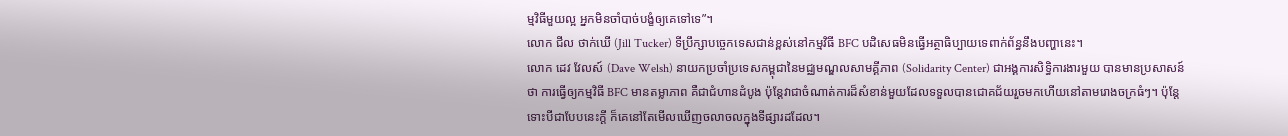ម្មវិធីមួយល្អ អ្នកមិនចាំបាច់បង្ខំឲ្យគេទៅទេ”។
លោក ជីល ថាក់ឃើ (Jill Tucker) ទីប្រឹក្សាបច្ចេកទេសជាន់ខ្ពស់នៅកម្មវិធី BFC បដិសេធមិនធ្វើអត្ថាធិប្បាយទេពាក់ព័ន្ធនឹងបញ្ហានេះ។
លោក ដេវ វែលស៍ (Dave Welsh) នាយកប្រចាំប្រទេសកម្ពុជានៃមជ្ឈមណ្ឌលសាមគ្គីភាព (Solidarity Center) ជាអង្គការសិទ្ធិការងារមួយ បានមានប្រសាសន៍ថា ការធ្វើឲ្យកម្មវិធី BFC មានតម្លាភាព គឺជាជំហានដំបូង ប៉ុន្តែវាជាចំណាត់ការដ៏សំខាន់មួយដែលទទួលបានជោគជ័យរួចមកហើយនៅតាមរោងចក្រធំៗ។ ប៉ុន្តែទោះបីជាបែបនេះក្ដី ក៏គេនៅតែមើលឃើញចលាចលក្នុងទីផ្សារដដែល។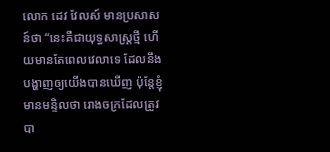លោក ដេវ វែលស៍ មានប្រសាសន៍ថា “នេះគឺជាយុទ្ធសាស្ត្រថ្មី ហើយមានតែពេលវេលាទេ ដែលនឹងបង្ហាញឲ្យយើងបានឃើញ ប៉ុន្តែខ្ញុំមានមន្ទិលថា រោងចក្រដែលត្រូវបា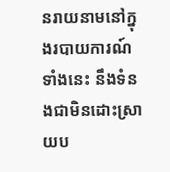នរាយនាមនៅក្នុងរបាយការណ៍ទាំងនេះ នឹងទំនងជាមិនដោះស្រាយប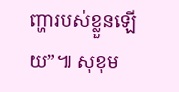ញ្ហារបស់ខ្លួនឡើយ”៕ សុខុម